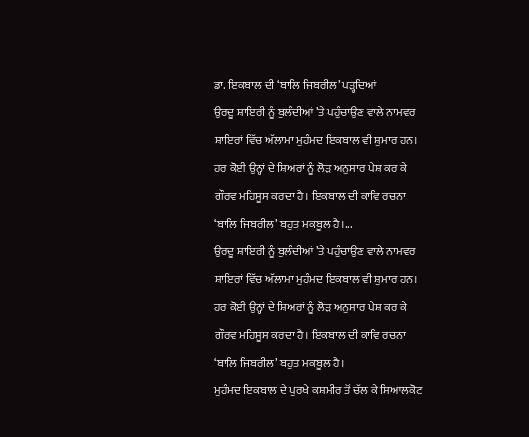ਡਾ. ਇਕਬਾਲ ਦੀ ‘ਬਾਲਿ ਜਿਬਰੀਲ’ ਪੜ੍ਹਦਿਆਂ
ਉਰਦੂ ਸ਼ਾਇਰੀ ਨੂੰ ਬੁਲੰਦੀਆਂ ’ਤੇ ਪਹੁੰਚਾਉਣ ਵਾਲੇ ਨਾਮਵਰ ਸ਼ਾਇਰਾਂ ਵਿੱਚ ਅੱਲਾਮਾ ਮੁਹੰਮਦ ਇਕਬਾਲ ਵੀ ਸ਼ੁਮਾਰ ਹਨ। ਹਰ ਕੋਈ ਉਨ੍ਹਾਂ ਦੇ ਸ਼ਿਅਰਾਂ ਨੂੰ ਲੋੜ ਅਨੁਸਾਰ ਪੇਸ਼ ਕਰ ਕੇ ਗੌਰਵ ਮਹਿਸੂਸ ਕਰਦਾ ਹੈ। ਇਕਬਾਲ ਦੀ ਕਾਵਿ ਰਚਨਾ ‘ਬਾਲਿ ਜਿਬਰੀਲ’ ਬਹੁਤ ਮਕਬੂਲ ਹੈ।...
ਉਰਦੂ ਸ਼ਾਇਰੀ ਨੂੰ ਬੁਲੰਦੀਆਂ ’ਤੇ ਪਹੁੰਚਾਉਣ ਵਾਲੇ ਨਾਮਵਰ ਸ਼ਾਇਰਾਂ ਵਿੱਚ ਅੱਲਾਮਾ ਮੁਹੰਮਦ ਇਕਬਾਲ ਵੀ ਸ਼ੁਮਾਰ ਹਨ। ਹਰ ਕੋਈ ਉਨ੍ਹਾਂ ਦੇ ਸ਼ਿਅਰਾਂ ਨੂੰ ਲੋੜ ਅਨੁਸਾਰ ਪੇਸ਼ ਕਰ ਕੇ ਗੌਰਵ ਮਹਿਸੂਸ ਕਰਦਾ ਹੈ। ਇਕਬਾਲ ਦੀ ਕਾਵਿ ਰਚਨਾ ‘ਬਾਲਿ ਜਿਬਰੀਲ’ ਬਹੁਤ ਮਕਬੂਲ ਹੈ।
ਮੁਹੰਮਦ ਇਕਬਾਲ ਦੇ ਪੁਰਖੇ ਕਸ਼ਮੀਰ ਤੋਂ ਚੱਲ ਕੇ ਸਿਆਲਕੋਟ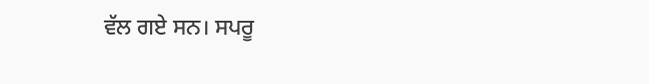ਵੱਲ ਗਏ ਸਨ। ਸਪਰੂ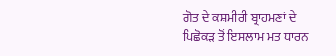ਗੋਤ ਦੇ ਕਸ਼ਮੀਰੀ ਬ੍ਰਾਹਮਣਾਂ ਦੇ ਪਿਛੋਕੜ ਤੋਂ ਇਸਲਾਮ ਮਤ ਧਾਰਨ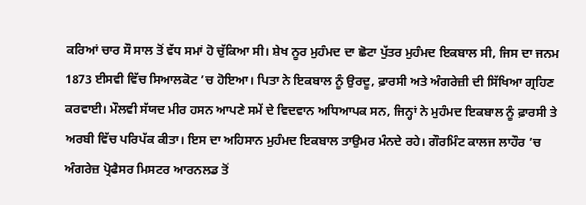ਕਰਿਆਂ ਚਾਰ ਸੌ ਸਾਲ ਤੋਂ ਵੱਧ ਸਮਾਂ ਹੋ ਚੁੱਕਿਆ ਸੀ। ਸ਼ੇਖ ਨੂਰ ਮੁਹੰਮਦ ਦਾ ਛੋਟਾ ਪੁੱਤਰ ਮੁਹੰਮਦ ਇਕਬਾਲ ਸੀ, ਜਿਸ ਦਾ ਜਨਮ 1873 ਈਸਵੀ ਵਿੱਚ ਸਿਆਲਕੋਟ ’ਚ ਹੋਇਆ। ਪਿਤਾ ਨੇ ਇਕਬਾਲ ਨੂੰ ਉਰਦੂ, ਫ਼ਾਰਸੀ ਅਤੇ ਅੰਗਰੇਜ਼ੀ ਦੀ ਸਿੱਖਿਆ ਗ੍ਰਹਿਣ ਕਰਵਾਈ। ਮੌਲਵੀ ਸੱਯਦ ਮੀਰ ਹਸਨ ਆਪਣੇ ਸਮੇਂ ਦੇ ਵਿਦਵਾਨ ਅਧਿਆਪਕ ਸਨ, ਜਿਨ੍ਹਾਂ ਨੇ ਮੁਹੰਮਦ ਇਕਬਾਲ ਨੂੰ ਫ਼ਾਰਸੀ ਤੇ ਅਰਬੀ ਵਿੱਚ ਪਰਿਪੱਕ ਕੀਤਾ। ਇਸ ਦਾ ਅਹਿਸਾਨ ਮੁਹੰਮਦ ਇਕਬਾਲ ਤਾਉਮਰ ਮੰਨਦੇ ਰਹੇ। ਗੌਰਮਿੰਟ ਕਾਲਜ ਲਾਹੌਰ ’ਚ ਅੰਗਰੇਜ਼ ਪ੍ਰੋਫੈਸਰ ਮਿਸਟਰ ਆਰਨਲਡ ਤੋਂ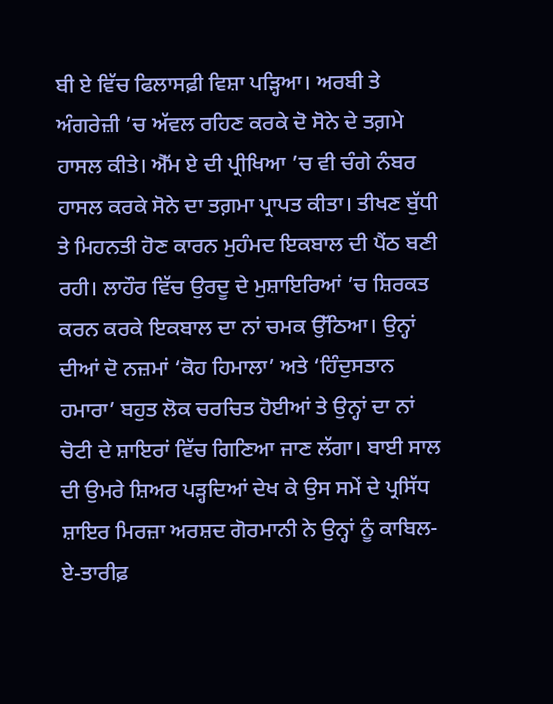ਬੀ ਏ ਵਿੱਚ ਫਿਲਾਸਫ਼ੀ ਵਿਸ਼ਾ ਪੜ੍ਹਿਆ। ਅਰਬੀ ਤੇ ਅੰਗਰੇਜ਼ੀ ’ਚ ਅੱਵਲ ਰਹਿਣ ਕਰਕੇ ਦੋ ਸੋਨੇ ਦੇ ਤਗ਼ਮੇ ਹਾਸਲ ਕੀਤੇ। ਐੱਮ ਏ ਦੀ ਪ੍ਰੀਖਿਆ ’ਚ ਵੀ ਚੰਗੇ ਨੰਬਰ ਹਾਸਲ ਕਰਕੇ ਸੋਨੇ ਦਾ ਤਗ਼ਮਾ ਪ੍ਰਾਪਤ ਕੀਤਾ। ਤੀਖਣ ਬੁੱਧੀ ਤੇ ਮਿਹਨਤੀ ਹੋਣ ਕਾਰਨ ਮੁਹੰਮਦ ਇਕਬਾਲ ਦੀ ਪੈਂਠ ਬਣੀ ਰਹੀ। ਲਾਹੌਰ ਵਿੱਚ ਉਰਦੂ ਦੇ ਮੁਸ਼ਾਇਰਿਆਂ ’ਚ ਸ਼ਿਰਕਤ ਕਰਨ ਕਰਕੇ ਇਕਬਾਲ ਦਾ ਨਾਂ ਚਮਕ ਉੱਠਿਆ। ਉਨ੍ਹਾਂ ਦੀਆਂ ਦੋ ਨਜ਼ਮਾਂ ‘ਕੋਹ ਹਿਮਾਲਾ’ ਅਤੇ ‘ਹਿੰਦੁਸਤਾਨ ਹਮਾਰਾ’ ਬਹੁਤ ਲੋਕ ਚਰਚਿਤ ਹੋਈਆਂ ਤੇ ਉਨ੍ਹਾਂ ਦਾ ਨਾਂ ਚੋਟੀ ਦੇ ਸ਼ਾਇਰਾਂ ਵਿੱਚ ਗਿਣਿਆ ਜਾਣ ਲੱਗਾ। ਬਾਈ ਸਾਲ ਦੀ ਉਮਰੇ ਸ਼ਿਅਰ ਪੜ੍ਹਦਿਆਂ ਦੇਖ ਕੇ ਉਸ ਸਮੇਂ ਦੇ ਪ੍ਰਸਿੱਧ ਸ਼ਾਇਰ ਮਿਰਜ਼ਾ ਅਰਸ਼ਦ ਗੋਰਮਾਨੀ ਨੇ ਉਨ੍ਹਾਂ ਨੂੰ ਕਾਬਿਲ-ਏ-ਤਾਰੀਫ਼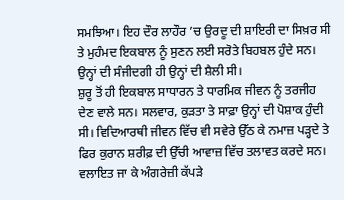ਸਮਝਿਆ। ਇਹ ਦੌਰ ਲਾਹੌਰ ’ਚ ਉਰਦੂ ਦੀ ਸ਼ਾਇਰੀ ਦਾ ਸਿਖ਼ਰ ਸੀ ਤੇ ਮੁਹੰਮਦ ਇਕਬਾਲ ਨੂੰ ਸੁਣਨ ਲਈ ਸਰੋਤੇ ਬਿਹਬਲ ਹੁੰਦੇ ਸਨ। ਉਨ੍ਹਾਂ ਦੀ ਸੰਜੀਦਗੀ ਹੀ ਉਨ੍ਹਾਂ ਦੀ ਸ਼ੈਲੀ ਸੀ।
ਸ਼ੁਰੂ ਤੋਂ ਹੀ ਇਕਬਾਲ ਸਾਧਾਰਨ ਤੇ ਧਾਰਮਿਕ ਜੀਵਨ ਨੂੰ ਤਰਜੀਹ ਦੇਣ ਵਾਲੇ ਸਨ। ਸਲਵਾਰ, ਕੁੜਤਾ ਤੇ ਸਾਫ਼ਾ ਉਨ੍ਹਾਂ ਦੀ ਪੋਸ਼ਾਕ ਹੁੰਦੀ ਸੀ। ਵਿਦਿਆਰਥੀ ਜੀਵਨ ਵਿੱਚ ਵੀ ਸਵੇਰੇ ਉੱਠ ਕੇ ਨਮਾਜ਼ ਪੜ੍ਹਦੇ ਤੇ ਫਿਰ ਕੁਰਾਨ ਸ਼ਰੀਫ਼ ਦੀ ਉੱਚੀ ਆਵਾਜ਼ ਵਿੱਚ ਤਲਾਵਤ ਕਰਦੇ ਸਨ। ਵਲਾਇਤ ਜਾ ਕੇ ਅੰਗਰੇਜ਼ੀ ਕੱਪੜੇ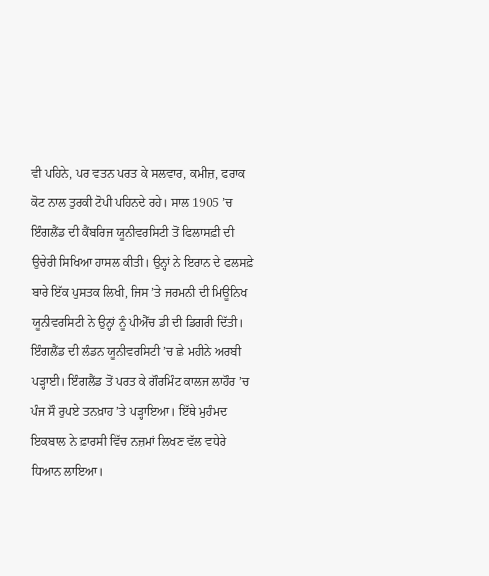ਵੀ ਪਹਿਨੇ, ਪਰ ਵਤਨ ਪਰਤ ਕੇ ਸਲਵਾਰ, ਕਮੀਜ਼, ਫਰਾਕ ਕੋਟ ਨਾਲ ਤੁਰਕੀ ਟੋਪੀ ਪਹਿਨਦੇ ਰਹੇ। ਸਾਲ 1905 ’ਚ ਇੰਗਲੈਂਡ ਦੀ ਕੈਂਬਰਿਜ ਯੂਨੀਵਰਸਿਟੀ ਤੋਂ ਫਿਲਾਸਫ਼ੀ ਦੀ ਉਚੇਰੀ ਸਿਖਿਆ ਹਾਸਲ ਕੀਤੀ। ਉਨ੍ਹਾਂ ਨੇ ਇਰਾਨ ਦੇ ਫਲਸਫ਼ੇ ਬਾਰੇ ਇੱਕ ਪੁਸਤਕ ਲਿਖੀ, ਜਿਸ ’ਤੇ ਜਰਮਨੀ ਦੀ ਮਿਊਨਿਖ ਯੂਨੀਵਰਸਿਟੀ ਨੇ ਉਨ੍ਹਾਂ ਨੂੰ ਪੀਐੱਚ ਡੀ ਦੀ ਡਿਗਰੀ ਦਿੱਤੀ। ਇੰਗਲੈਂਡ ਦੀ ਲੰਡਨ ਯੂਨੀਵਰਸਿਟੀ ’ਚ ਛੇ ਮਹੀਨੇ ਅਰਬੀ ਪੜ੍ਹਾਈ। ਇੰਗਲੈਂਡ ਤੋਂ ਪਰਤ ਕੇ ਗੌਰਮਿੰਟ ਕਾਲਜ ਲਾਹੌਰ ’ਚ ਪੰਜ ਸੌ ਰੁਪਏ ਤਨਖ਼ਾਹ ’ਤੇ ਪੜ੍ਹਾਇਆ। ਇੱਥੇ ਮੁਹੰਮਦ ਇਕਬਾਲ ਨੇ ਫ਼ਾਰਸੀ ਵਿੱਚ ਨਜ਼ਮਾਂ ਲਿਖਣ ਵੱਲ ਵਧੇਰੇ ਧਿਆਨ ਲਾਇਆ।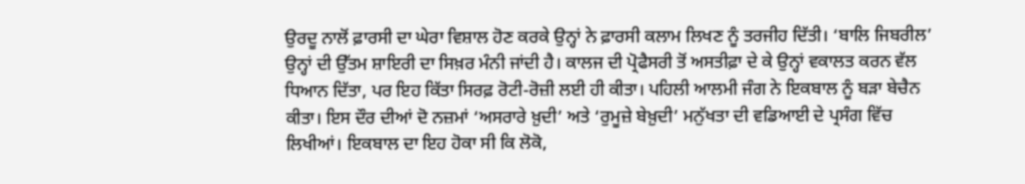ਉਰਦੂ ਨਾਲੋਂ ਫ਼ਾਰਸੀ ਦਾ ਘੇਰਾ ਵਿਸ਼ਾਲ ਹੋਣ ਕਰਕੇ ਉਨ੍ਹਾਂ ਨੇ ਫ਼ਾਰਸੀ ਕਲਾਮ ਲਿਖਣ ਨੂੰ ਤਰਜੀਹ ਦਿੱਤੀ। ‘ਬਾਲਿ ਜਿਬਰੀਲ’ ਉਨ੍ਹਾਂ ਦੀ ਉੱਤਮ ਸ਼ਾਇਰੀ ਦਾ ਸਿਖ਼ਰ ਮੰਨੀ ਜਾਂਦੀ ਹੈ। ਕਾਲਜ ਦੀ ਪ੍ਰੋਫੈਸਰੀ ਤੋਂ ਅਸਤੀਫ਼ਾ ਦੇ ਕੇ ਉਨ੍ਹਾਂ ਵਕਾਲਤ ਕਰਨ ਵੱਲ ਧਿਆਨ ਦਿੱਤਾ, ਪਰ ਇਹ ਕਿੱਤਾ ਸਿਰਫ਼ ਰੋਟੀ-ਰੋਜ਼ੀ ਲਈ ਹੀ ਕੀਤਾ। ਪਹਿਲੀ ਆਲਮੀ ਜੰਗ ਨੇ ਇਕਬਾਲ ਨੂੰ ਬੜਾ ਬੇਚੈਨ ਕੀਤਾ। ਇਸ ਦੌਰ ਦੀਆਂ ਦੋ ਨਜ਼ਮਾਂ ‘ਅਸਰਾਰੇ ਖ਼ੁਦੀ’ ਅਤੇ ‘ਰੁਮੂਜ਼ੇ ਬੇਖ਼ੁਦੀ’ ਮਨੁੱਖਤਾ ਦੀ ਵਡਿਆਈ ਦੇ ਪ੍ਰਸੰਗ ਵਿੱਚ ਲਿਖੀਆਂ। ਇਕਬਾਲ ਦਾ ਇਹ ਹੋਕਾ ਸੀ ਕਿ ਲੋਕੋ,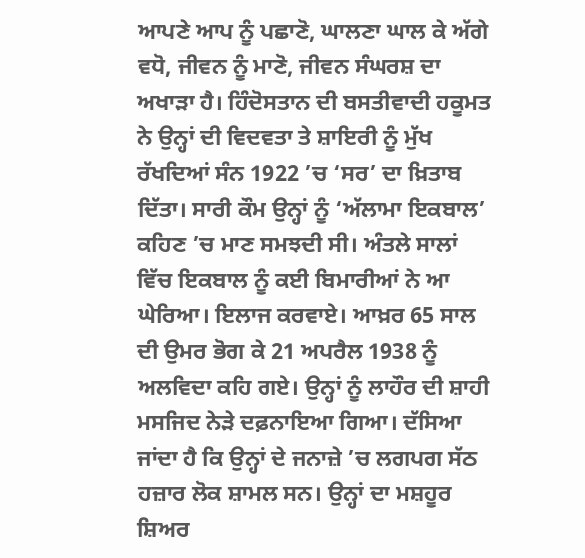ਆਪਣੇ ਆਪ ਨੂੰ ਪਛਾਣੋ, ਘਾਲਣਾ ਘਾਲ ਕੇ ਅੱਗੇ ਵਧੋ, ਜੀਵਨ ਨੂੰ ਮਾਣੋ, ਜੀਵਨ ਸੰਘਰਸ਼ ਦਾ ਅਖਾੜਾ ਹੈ। ਹਿੰਦੋਸਤਾਨ ਦੀ ਬਸਤੀਵਾਦੀ ਹਕੂਮਤ ਨੇ ਉਨ੍ਹਾਂ ਦੀ ਵਿਦਵਤਾ ਤੇ ਸ਼ਾਇਰੀ ਨੂੰ ਮੁੱਖ ਰੱਖਦਿਆਂ ਸੰਨ 1922 ’ਚ ‘ਸਰ’ ਦਾ ਖ਼ਿਤਾਬ ਦਿੱਤਾ। ਸਾਰੀ ਕੌਮ ਉਨ੍ਹਾਂ ਨੂੰ ‘ਅੱਲਾਮਾ ਇਕਬਾਲ’ ਕਹਿਣ ’ਚ ਮਾਣ ਸਮਝਦੀ ਸੀ। ਅੰਤਲੇ ਸਾਲਾਂ ਵਿੱਚ ਇਕਬਾਲ ਨੂੰ ਕਈ ਬਿਮਾਰੀਆਂ ਨੇ ਆ ਘੇਰਿਆ। ਇਲਾਜ ਕਰਵਾਏ। ਆਖ਼ਰ 65 ਸਾਲ ਦੀ ਉਮਰ ਭੋਗ ਕੇ 21 ਅਪਰੈਲ 1938 ਨੂੰ ਅਲਵਿਦਾ ਕਹਿ ਗਏ। ਉਨ੍ਹਾਂ ਨੂੰ ਲਾਹੌਰ ਦੀ ਸ਼ਾਹੀ ਮਸਜਿਦ ਨੇੜੇ ਦਫ਼ਨਾਇਆ ਗਿਆ। ਦੱਸਿਆ ਜਾਂਦਾ ਹੈ ਕਿ ਉਨ੍ਹਾਂ ਦੇ ਜਨਾਜ਼ੇ ’ਚ ਲਗਪਗ ਸੱਠ ਹਜ਼ਾਰ ਲੋਕ ਸ਼ਾਮਲ ਸਨ। ਉਨ੍ਹਾਂ ਦਾ ਮਸ਼ਹੂਰ ਸ਼ਿਅਰ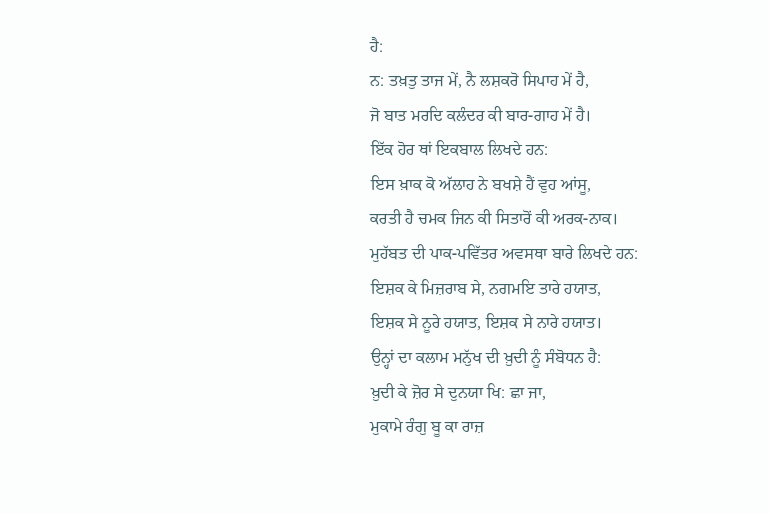ਹੈ:
ਨ: ਤਖ਼ਤੁ ਤਾਜ ਮੇਂ, ਨੈ ਲਸ਼ਕਰੋ ਸਿਪਾਹ ਮੇਂ ਹੈ,
ਜੋ ਬਾਤ ਮਰਦਿ ਕਲੰਦਰ ਕੀ ਬਾਰ-ਗਾਹ ਮੇਂ ਹੈ।
ਇੱਕ ਹੋਰ ਥਾਂ ਇਕਬਾਲ ਲਿਖਦੇ ਹਨ:
ਇਸ ਖ਼ਾਕ ਕੋ ਅੱਲਾਹ ਨੇ ਬਖਸ਼ੇ ਹੈਂ ਵੁਹ ਆਂਸੂ,
ਕਰਤੀ ਹੈ ਚਮਕ ਜਿਨ ਕੀ ਸਿਤਾਰੋਂ ਕੀ ਅਰਕ-ਨਾਕ।
ਮੁਹੱਬਤ ਦੀ ਪਾਕ-ਪਵਿੱਤਰ ਅਵਸਥਾ ਬਾਰੇ ਲਿਖਦੇ ਹਨ:
ਇਸ਼ਕ ਕੇ ਮਿਜ਼ਰਾਬ ਸੇ, ਨਗਮਇ ਤਾਰੇ ਹਯਾਤ,
ਇਸ਼ਕ ਸੇ ਨੂਰੇ ਹਯਾਤ, ਇਸ਼ਕ ਸੇ ਨਾਰੇ ਹਯਾਤ।
ਉਨ੍ਹਾਂ ਦਾ ਕਲਾਮ ਮਨੁੱਖ ਦੀ ਖ਼ੁਦੀ ਨੂੰ ਸੰਬੋਧਨ ਹੈ:
ਖ਼ੁਦੀ ਕੇ ਜ਼ੋਰ ਸੇ ਦੁਨਯਾ ਖਿ: ਛਾ ਜਾ,
ਮੁਕਾਮੇ ਰੰਗੁ ਬੂ ਕਾ ਰਾਜ਼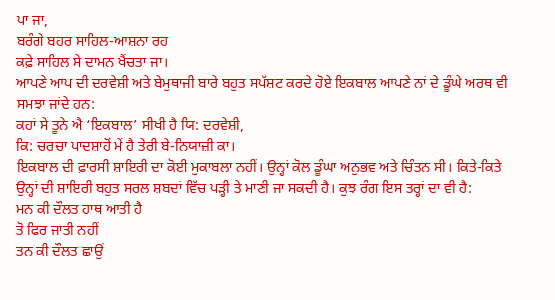ਪਾ ਜਾ,
ਬਰੰਗੇ ਬਹਰ ਸਾਹਿਲ-ਆਸ਼ਨਾ ਰਹ
ਕਫ਼ੇ ਸਾਹਿਲ ਸੇ ਦਾਮਨ ਖੈਂਚਤਾ ਜਾ।
ਆਪਣੇ ਆਪ ਦੀ ਦਰਵੇਸ਼ੀ ਅਤੇ ਬੇਮੁਥਾਜੀ ਬਾਰੇ ਬਹੁਤ ਸਪੱਸ਼ਟ ਕਰਦੇ ਹੋਏ ਇਕਬਾਲ ਆਪਣੇ ਨਾਂ ਦੇ ਡੂੰਘੇ ਅਰਥ ਵੀ ਸਮਝਾ ਜਾਂਦੇ ਹਨ:
ਕਹਾਂ ਸੇ ਤੂਨੇ ਐ ‘ਇਕਬਾਲ’ ਸੀਖੀ ਹੈ ਯਿ: ਦਰਵੇਸ਼ੀ,
ਕਿ: ਚਰਚਾ ਪਾਦਸ਼ਾਹੋਂ ਮੇਂ ਹੈ ਤੇਰੀ ਬੇ-ਨਿਯਾਜ਼ੀ ਕਾ।
ਇਕਬਾਲ ਦੀ ਫ਼ਾਰਸੀ ਸ਼ਾਇਰੀ ਦਾ ਕੋਈ ਮੁਕਾਬਲਾ ਨਹੀਂ। ਉਨ੍ਹਾਂ ਕੋਲ ਡੂੰਘਾ ਅਨੁਭਵ ਅਤੇ ਚਿੰਤਨ ਸੀ। ਕਿਤੇ-ਕਿਤੇ ਉਨ੍ਹਾਂ ਦੀ ਸ਼ਾਇਰੀ ਬਹੁਤ ਸਰਲ ਸ਼ਬਦਾਂ ਵਿੱਚ ਪੜ੍ਹੀ ਤੇ ਮਾਣੀ ਜਾ ਸਕਦੀ ਹੈ। ਕੁਝ ਰੰਗ ਇਸ ਤਰ੍ਹਾਂ ਦਾ ਵੀ ਹੈ:
ਮਨ ਕੀ ਦੌਲਤ ਹਾਥ ਆਤੀ ਹੈ
ਤੋ ਫਿਰ ਜਾਤੀ ਨਹੀਂ
ਤਨ ਕੀ ਦੌਲਤ ਛਾਉਂ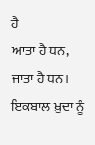ਹੈ
ਆਤਾ ਹੈ ਧਨ, ਜਾਤਾ ਹੈ ਧਨ।
ਇਕਬਾਲ ਖ਼ੁਦਾ ਨੂੰ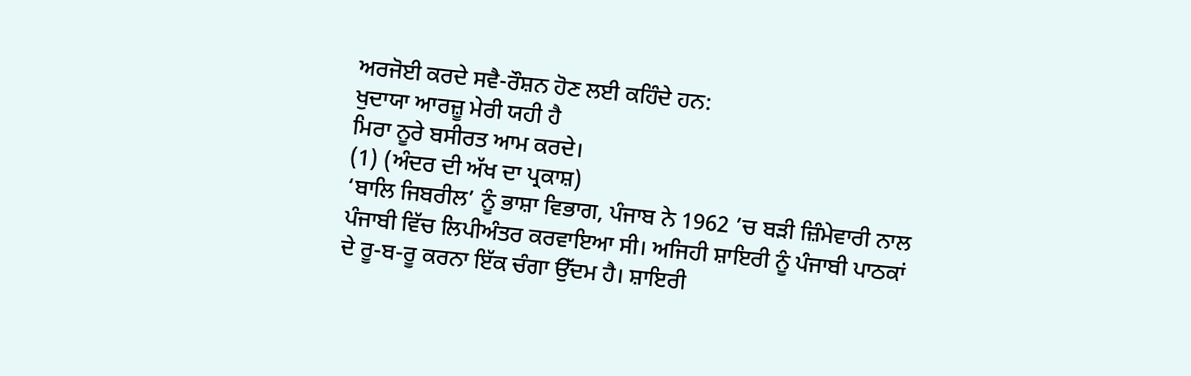ਅਰਜੋਈ ਕਰਦੇ ਸਵੈ-ਰੌਸ਼ਨ ਹੋਣ ਲਈ ਕਹਿੰਦੇ ਹਨ:
ਖੁਦਾਯਾ ਆਰਜ਼ੂ ਮੇਰੀ ਯਹੀ ਹੈ
ਮਿਰਾ ਨੂਰੇ ਬਸੀਰਤ ਆਮ ਕਰਦੇ।
(1) (ਅੰਦਰ ਦੀ ਅੱਖ ਦਾ ਪ੍ਰਕਾਸ਼)
‘ਬਾਲਿ ਜਿਬਰੀਲ’ ਨੂੰ ਭਾਸ਼ਾ ਵਿਭਾਗ, ਪੰਜਾਬ ਨੇ 1962 ’ਚ ਬੜੀ ਜ਼ਿੰਮੇਵਾਰੀ ਨਾਲ ਪੰਜਾਬੀ ਵਿੱਚ ਲਿਪੀਅੰਤਰ ਕਰਵਾਇਆ ਸੀ। ਅਜਿਹੀ ਸ਼ਾਇਰੀ ਨੂੰ ਪੰਜਾਬੀ ਪਾਠਕਾਂ ਦੇ ਰੂ-ਬ-ਰੂ ਕਰਨਾ ਇੱਕ ਚੰਗਾ ਉੱਦਮ ਹੈ। ਸ਼ਾਇਰੀ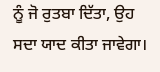ਨੂੰ ਜੋ ਰੁਤਬਾ ਦਿੱਤਾ, ਉਹ ਸਦਾ ਯਾਦ ਕੀਤਾ ਜਾਵੇਗਾ।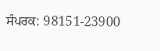ਸੰਪਰਕ: 98151-23900